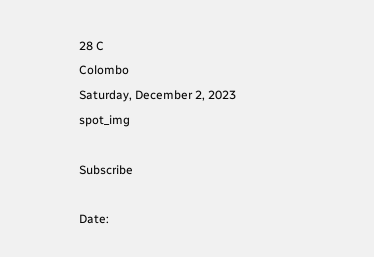28 C
Colombo
Saturday, December 2, 2023
spot_img

Subscribe

Date: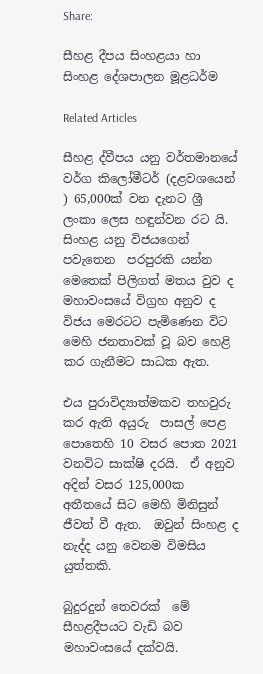Share:

සීහළ දීපය සිංහළයා හා සිංහළ දේශපාලන මූළධර්ම

Related Articles

සීහළ ද්වීපය යනු වර්තමානයේ වර්ග කිලෝමීටර් (දළවශයෙන් ) 65,000ක් වන දැනට ශ්‍රී ලංකා ලෙස හඳුන්වන රට යි. සිංහළ යනු විජයගෙන් පවැතෙන  පරපුරකි යන්න මෙතෙක් පිලිගත් මතය වුව ද මහාවංසයේ විග්‍රහ අනුව ද  විජය මෙරටට පැමිණෙන විට මෙහි ජනතාවක් වූ බව හෙළි කර ගැනීමට සාධක ඇත.

එය පුරාවිද්‍යාත්මකව තහවුරු කර ඇති අයුරු  පාසල් පෙළ පොතෙහි 10 වසර පොත 2021 වනවිට සාක්ෂි දරයි.  ඒ අනුව අදින් වසර 125,000ක  අතීතයේ සිට මෙහි මිනිසුන් ජීවත් වී ඇත.  ඔවුන් සිංහළ ද නැද්ද යනු වෙනම විමසිය යුත්තකි.

බුදුරදුන් තෙවරක්  මේ සීහළදීපයට වැඩි බව මහාවංසයේ දක්වයි.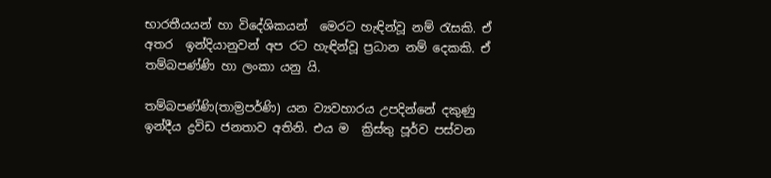භාරතීයයන් හා විදේශිකයන්  මෙරට හැඳින්වූ නම් රැසකි. ඒ අතර  ඉන්දියානුවන් අප රට හැඳින්වූ ප්‍රධාන නම් දෙකකි. ඒ තම්බපණ්ණි හා ලංකා යනු යි.

තම්බපණ්ණි(තාම්‍රපර්ණි) යන ව්‍යවහාරය උපදින්නේ දකුණු ඉන්දීය ද්‍රවිඩ ජනතාව අතිනි. එය ම  ක්‍රිස්තු පූර්ව පස්වන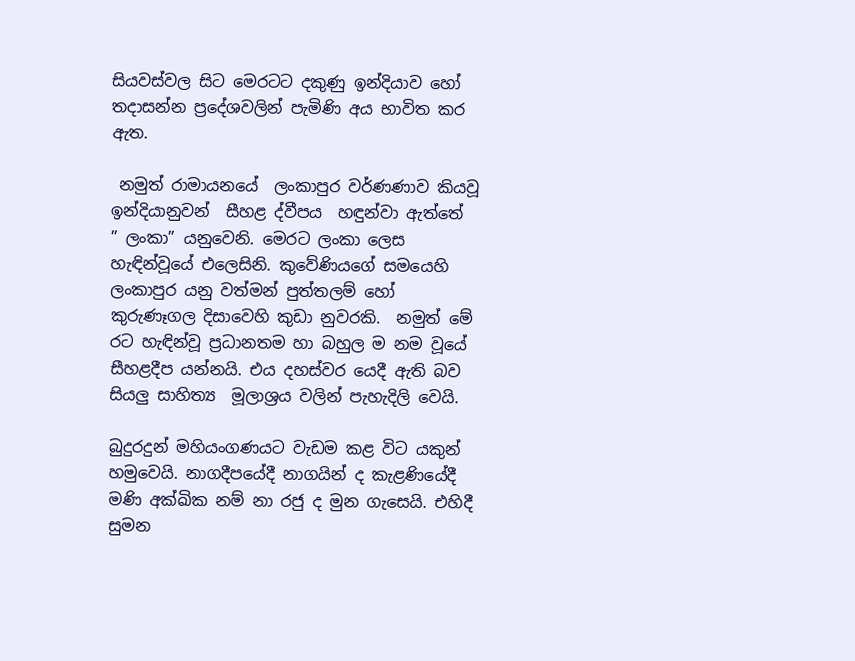සියවස්වල සිට මෙරටට දකුණු ඉන්දියාව හෝ තදාසන්න ප්‍රදේශවලින් පැමිණි අය භාවිත කර ඇත.

 නමුත් රාමායනයේ  ලංකාපුර වර්ණණාව කියවූ ඉන්දියානුවන්  සීහළ ද්වීපය  හඳුන්වා ඇත්තේ  ” ලංකා” යනුවෙනි. මෙරට ලංකා ලෙස හැඳින්වූයේ එලෙසිනි. කුවේණියගේ සමයෙහි ලංකාපුර යනු වත්මන් පුත්තලම් හෝ කුරුණෑගල දිසාවෙහි කුඩා නුවරකි.  නමුත් මේ රට හැඳින්වූ ප්‍රධානතම හා බහුල ම නම වූයේ සීහළදීප යන්නයි. එය දහස්වර යෙදී ඇති බව සියලු සාහිත්‍ය  මූලාශ්‍රය වලින් පැහැදිලි වෙයි.

බුදුරදුන් මහියංගණයට වැඩම කළ විට යකුන් හමුවෙයි. නාගදීපයේදී නාගයින් ද කැළණියේදී මණි අක්ඛික නම් නා රජු ද මුන ගැසෙයි. එහිදී සුමන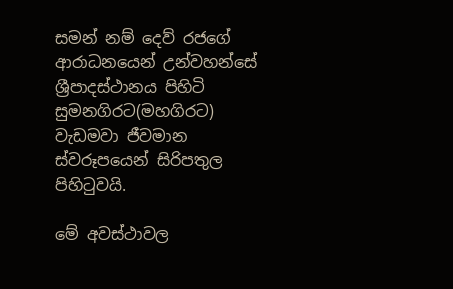සමන් නම් දෙව් රජගේ ආරාධනයෙන් උන්වහන්සේ ශ්‍රීපාදස්ථානය පිහිටි සුමනගිරට(මහගිරට) වැඩමවා ජීවමාන ස්වරූපයෙන් සිරිපතුල පිහිටුවයි.

මේ අවස්ථාවල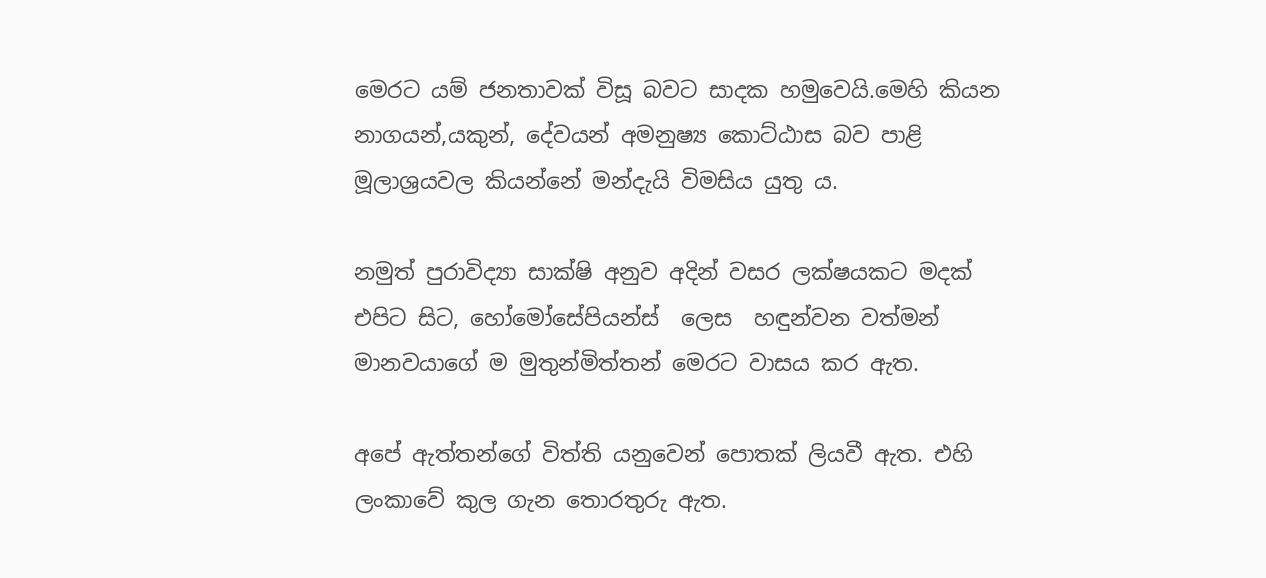මෙරට යම් ජනතාවක් විසූ බවට සාදක හමුවෙයි.මෙහි කියන නාගයන්,යකුන්, දේවයන් අමනුෂ්‍ය කොට්ඨාස බව පාළි මූලාශ්‍රයවල කියන්නේ මන්දැයි විමසිය යුතු ය.

නමුත් පුරාවිද්‍යා සාක්ෂි අනුව අදින් වසර ලක්ෂයකට මදක් එපිට සිට, හෝමෝසේපියන්ස්  ලෙස  හඳුන්වන වත්මන් මානවයාගේ ම මුතුන්මිත්තන් මෙරට වාසය කර ඇත.

අපේ ඇත්තන්ගේ විත්ති යනුවෙන් පොතක් ලියවී ඇත. එහි ලංකාවේ කුල ගැන තොරතුරු ඇත.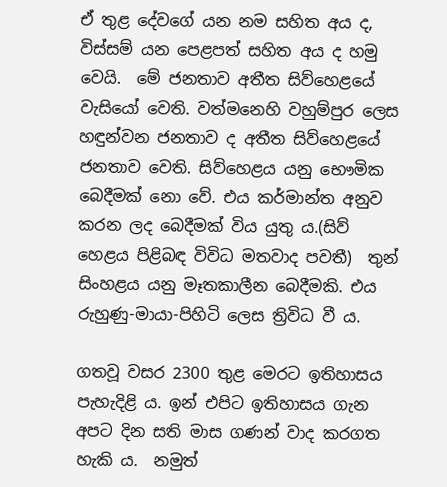ඒ තුළ දේවගේ යන නම සහිත අය ද, විස්සම් යන පෙළපත් සහිත අය ද හමු වෙයි.  මේ ජනතාව අතීත සිව්හෙළයේ වැසියෝ වෙති. වත්මනෙහි වහුම්පුර ලෙස හඳුන්වන ජනතාව ද අතීත සිව්හෙළයේ ජනතාව වෙති. සිව්හෙළය යනු භෞමික බෙදීමක් නො වේ. එය කර්මාන්ත අනුව කරන ලද බෙදීමක් විය යුතු ය.(සිව් හෙළය පිළිබඳ විවිධ මතවාද පවතී)  තුන් සිංහළය යනු මෑතකාලීන බෙදීමකි. එය රුහුණු-මායා-පිහිටි ලෙස ත්‍රිවිධ වී ය.

ගතවූ වසර 2300 තුළ මෙරට ඉතිහාසය පැහැදිළි ය. ඉන් එපිට ඉතිහාසය ගැන අපට දින සති මාස ගණන් වාද කරගත හැකි ය.  නමුත්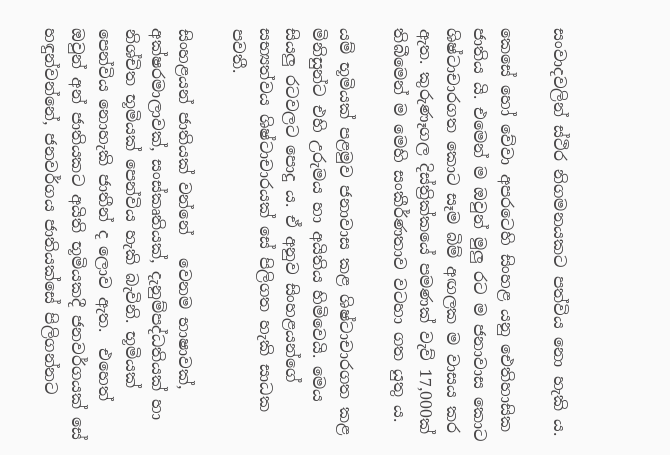සංවාදවලින් ස්ථිර නිගමනයකට පත්විය නො හැකි ය.

කෙසේ හෝ වේවා අපරටෙහි සිංහළ යනු ඓතිහාසික ජාතිය යි. එමෙන් ම ඔවුන් මුලු රට ම ජනාවාස කොට ශිෂ්ටාචාරගත කොට සෑම බිම් අඟලක ම වාසය කර ඇත. කුරුණෑගල දිස්ත්‍රික්කයේ පමණක් වැව් 17,000ක් තිබීමෙන් ම මෙහි සංකීර්ණතාව වටහා ගත යුතු ය.

යම් භූමියක් පළමුව ජනාවාස කළ ශිෂ්ටාචාරගත කළ මිනිසුන්ට එහි උරුමය හා අයිතිය හිමිවෙයි. මෙය සියලු රටවලට පොදු ය. ඒ අනුව සිංහළයන්ගේ සභ්‍යත්වය ශිෂ්ටාචාරයක් සේ පිලිගත හැකි සාධක පවතී.

සිංහළයන් ජාතියක් වන්නේ   වෙනම භාෂාවක්, අක්ෂරමාලාවක්, සංස්කෘතියක්, දැනුම්පද්ධතියක් හා නිශ්චිත භූමියක් පෙන්විය හැකි බැවිනි. භූමියක් පෙන්විය නොහැකි ජාතීන් ද ලොව ඇත.  එහෙත් ඔවුන් අන් ජාතියකට අයිති භූමියකදී ජනවර්ගයක් සේ හඳුන්වන්නේ, ජනවර්ගය ජාතියක්සේ පිලිගන්නට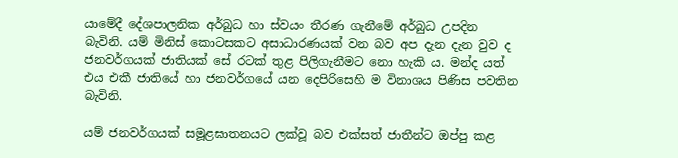යාමේදී දේශපාලනික අර්බුධ හා ස්වයං තීරණ ගැනීමේ අර්බුධ උපදින බැවිනි. යම් මිනිස් කොටසකට අසාධාරණයක් වන බව අප දැන දැන වුව ද ජනවර්ගයක් ජාතියක් සේ රටක් තුළ පිලිගැනීමට නො හැකි ය. මන්ද යත් එය එකී ජාතියේ හා ජනවර්ගයේ යන දෙපිරිසෙහි ම විනාශය පිණිස පවතින බැවිනි.

යම් ජනවර්ගයක් සමූළඝාතනයට ලක්වූ බව එක්සත් ජාතීන්ට ඔප්පු කළ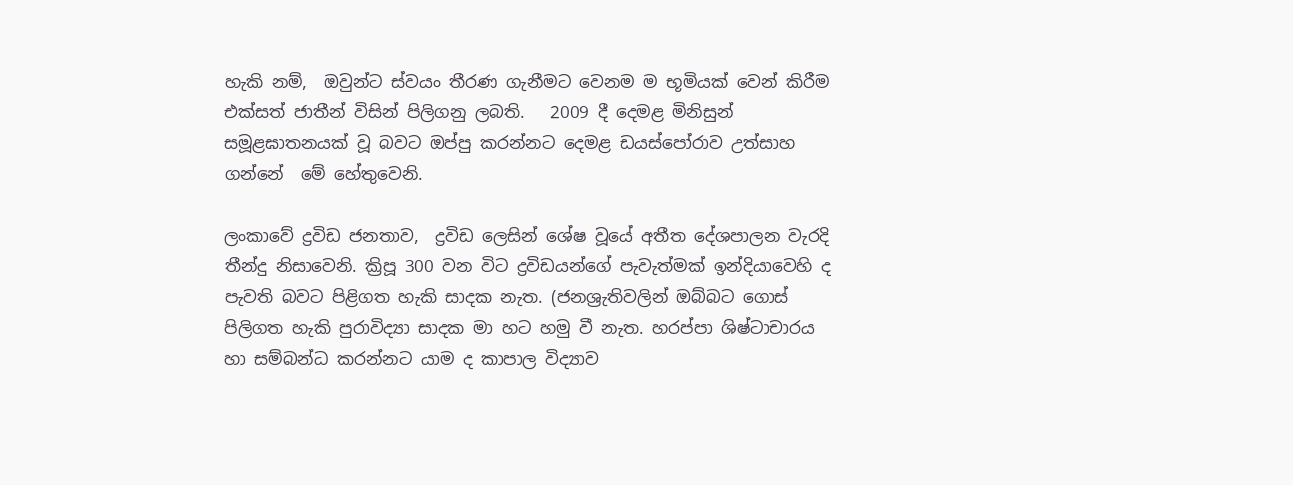හැකි නම්,  ඔවුන්ට ස්වයං තීරණ ගැනීමට වෙනම ම භූමියක් වෙන් කිරීම  එක්සත් ජාතීන් විසින් පිලිගනු ලබති.   2009 දී දෙමළ මිනිසුන් සමූළඝාතනයක් වූ බවට ඔප්පු කරන්නට දෙමළ ඩයස්පෝරාව උත්සාහ ගන්නේ  මේ හේතුවෙනි.

ලංකාවේ ද්‍රවිඩ ජනතාව,  ද්‍රවිඩ ලෙසින් ශේෂ වූයේ අතීත දේශපාලන වැරදි තීන්දු නිසාවෙනි. ක්‍රිපූ 300 වන විට ද්‍රවිඩයන්ගේ පැවැත්මක් ඉන්දියාවෙහි ද පැවති බවට පිළිගත හැකි සාදක නැත. (ජනශ්‍රැතිවලින් ඔබ්බට ගොස් පිලිගත හැකි පුරාවිද්‍යා සාදක මා හට හමු වී නැත. හරප්පා ශිෂ්ටාචාරය හා සම්බන්ධ කරන්නට යාම ද කාපාල විද්‍යාව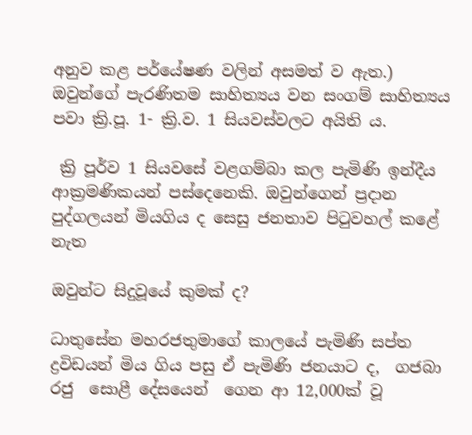අනුව කළ පර්යේෂණ වලින් අසමත් ව ඇත.) ඔවුන්ගේ පැරණිතම සාහිත්‍යය වන සංගම් සාහිත්‍යය පවා ක්‍රි.පූ. 1- ක්‍රි.ව. 1 සියවස්වලට අයිති ය.

 ක්‍රි පූර්ව 1 සියවසේ වළගම්බා කල පැමිණි ඉන්දීය ආක්‍රමණිකයන් පස්දෙනෙකි. ඔවුන්ගෙන් ප්‍රදාන පුද්ගලයන් මියගිය ද සෙසු ජනතාව පිටුවහල් කළේ නැත

ඔවුන්ට සිදුවූයේ කුමක් ද?

ධාතුසේන මහරජතුමාගේ කාලයේ පැමිණි සප්ත ද්‍රවිඩයන් මිය ගිය පසු ඒ පැමිණි ජනයාට ද,  ගජබා රජු  සොළී දේසයෙන්  ගෙන ආ 12,000ක් වූ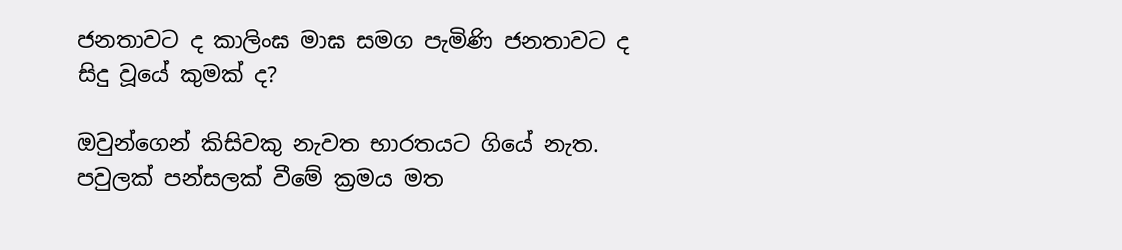ජනතාවට ද කාලිංඝ මාඝ සමග පැමිණි ජනතාවට ද සිදු වූයේ කුමක් ද?

ඔවුන්ගෙන් කිසිවකු නැවත භාරතයට ගියේ නැත.  පවුලක් පන්සලක් වීමේ ක්‍රමය මත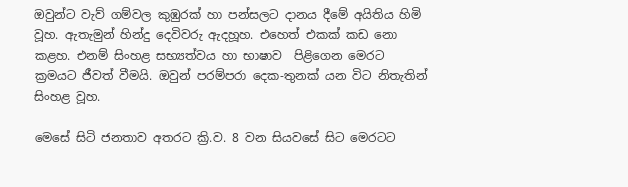ඔවුන්ට වැව් ගම්වල කුඹුරක් හා පන්සලට දානය දීමේ අයිතිය හිමි වූහ. ඇතැමුන් හින්දු දෙවිවරු ඇදහූහ. එහෙත් එකක් කඩ නො කළහ. එනම් සිංහළ සභ්‍යත්වය හා භාෂාව  පිළිගෙන මෙරට ක්‍රමයට ජීවත් වීමයි. ඔවුන් පරම්පරා දෙක-තුනක් යන විට නිතැතින් සිංහළ වූහ.

මෙසේ සිටි ජනතාව අතරට ක්‍රි.ව. 8 වන සියවසේ සිට මෙරටට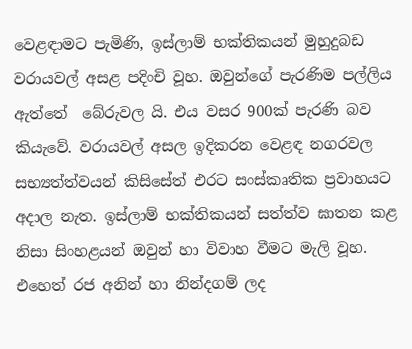වෙළඳාමට පැමිණි, ඉස්ලාම් භක්තිකයන් මුහුදුබඩ වරායවල් අසළ පදිංචි වූහ. ඔවුන්ගේ පැරණිම පල්ලිය ඇත්තේ  බේරුවල යි. එය වසර 900ක් පැරණි බව කියැවේ. වරායවල් අසල ඉදිකරන වෙළඳ නගරවල සභ්‍යත්ත්වයන් කිසිසේත් එරට සංස්කෘතික ප්‍රවාහයට අදාල නැත. ඉස්ලාම් භක්තිකයන් සත්ත්ව ඝාතන කළ නිසා සිංහළයන් ඔවුන් හා විවාහ වීමට මැලි වූහ. එහෙත් රජ අනින් හා නින්දගම් ලද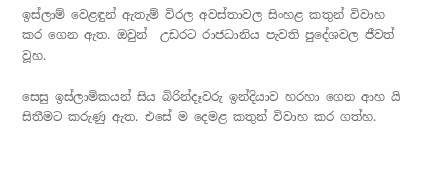ඉස්ලාම් වෙළඳුන් ඇතැම් විරල අවස්තාවල සිංහළ කතුන් විවාහ කර ගෙන ඇත. ඔවුන්  උඩරට රාජධානිය පැවති පුදේශවල ජීවත් වූහ.

සෙසු ඉස්ලාමිකයන් සිය බිරින්දෑවරු ඉන්දියාව හරහා ගෙන ආහ යි සිතීමට කරුණු ඇත. එසේ ම දෙමළ කතුන් විවාහ කර ගත්හ.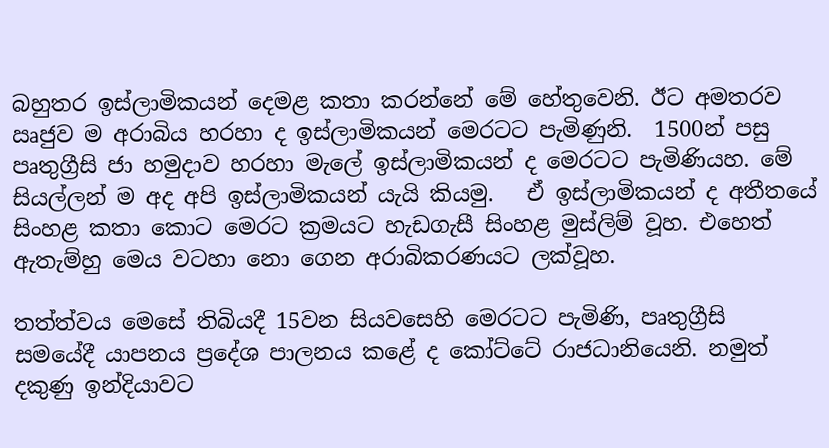බහුතර ඉස්ලාමිකයන් දෙමළ කතා කරන්නේ මේ හේතුවෙනි. ඊට අමතරව ඍජුව ම අරාබිය හරහා ද ඉස්ලාමිකයන් මෙරටට පැමිණුනි.  1500න් පසු පෘතුග්‍රීසි ජා හමුදාව හරහා මැලේ ඉස්ලාමිකයන් ද මෙරටට පැමිණියහ. මේ සියල්ලන් ම අද අපි ඉස්ලාමිකයන් යැයි කියමු.   ඒ ඉස්ලාමිකයන් ද අතීතයේ සිංහළ කතා කොට මෙරට ක්‍රමයට හැඩගැසී සිංහළ මුස්ලිම් වූහ. එහෙත් ඇතැම්හු මෙය වටහා නො ගෙන අරාබිකරණයට ලක්වූහ.

තත්ත්වය මෙසේ තිබියදී 15වන සියවසෙහි මෙරටට පැමිණි, පෘතුග්‍රීසි  සමයේදී යාපනය ප්‍රදේශ පාලනය කළේ ද කෝට්ටේ රාජධානියෙනි. නමුත් දකුණු ඉන්දියාවට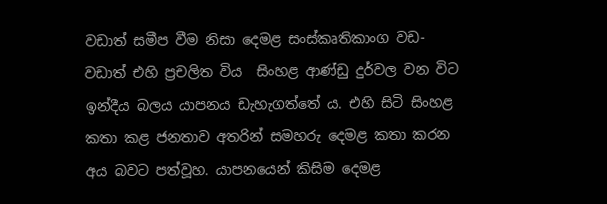වඩාත් සමීප වීම නිසා දෙමළ සංස්කෘතිකාංග වඩ-වඩාත් එහි ප්‍රචලිත විය  සිංහළ ආණ්ඩු දුර්වල වන විට ඉන්දීය බලය යාපනය ඩැහැගත්තේ ය. එහි සිටි සිංහළ කතා කළ ජනතාව අතරින් සමහරු දෙමළ කතා කරන අය බවට පත්වූහ. යාපනයෙන් කිසිම දෙමළ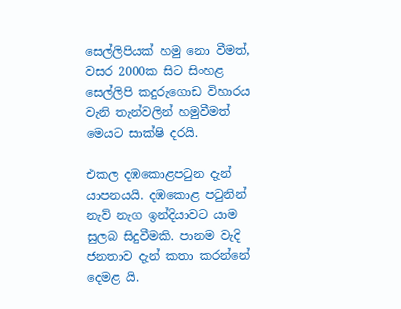සෙල්ලිපියක් හමු නො වීමත්, වසර 2000ක සිට සිංහළ සෙල්ලිපි කදුරුගොඩ විහාරය වැනි තැන්වලින් හමුවීමත් මෙයට සාක්ෂි දරයි.

එකල දඹකොළපටුන දැන් යාපනයයි. දඹකොළ පටුනින් නැව් නැග ඉන්දියාවට යාම සුලබ සිදුවීමකි. පානම වැදි ජනතාව දැන් කතා කරන්නේ දෙමළ යි.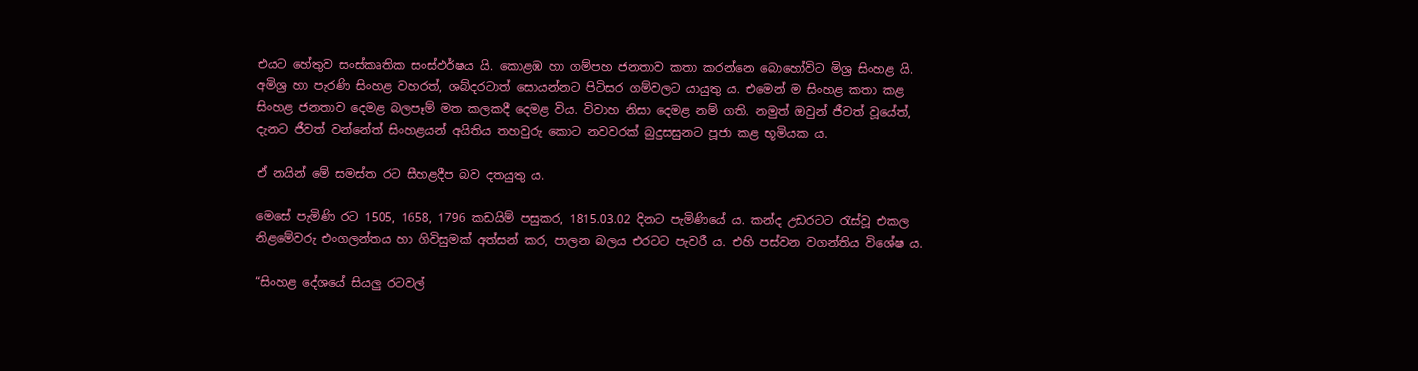එයට හේතුව සංස්කෘතික සංස්ඵර්ෂය යි. කොළඹ හා ගම්පහ ජනතාව කතා කරන්නෙ බොහෝවිට මිශ්‍ර සිංහළ යි. අමිශ්‍ර හා පැරණි සිංහළ වහරත්, ශබ්දරටාත් සොයන්නට පිටිසර ගම්වලට යායුතු ය. එමෙන් ම සිංහළ කතා කළ සිංහළ ජනතාව දෙමළ බලපෑම් මත කලකදී දෙමළ විය. විවාහ නිසා දෙමළ නම් ගති. නමුත් ඔවුන් ජීවත් වූයේත්, දැනට ජීවත් වන්නේත් සිංහළයන් අයිතිය තහවුරු කොට නවවරක් බුදුසසුනට පූජා කළ භූමියක ය.

ඒ නයින් මේ සමස්ත රට සීහළදීප බව දතයුතු ය.

මෙසේ පැමිණි රට 1505, 1658, 1796 කඩයිම් පසුකර, 1815.03.02 දිනට පැමිණියේ ය. කන්ද උඩරටට රැස්වූ එකල නිළමේවරු එංගලන්තය හා ගිවිසුමක් අත්සන් කර, පාලන බලය එරටට පැවරී ය. එහි පස්වන වගන්තිය විශේෂ ය.

“සිංහළ දේශයේ සියලු රටවල්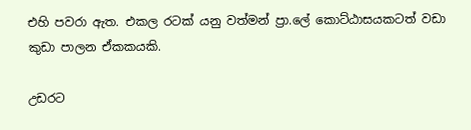එහි පවරා ඇත. එකල රටක් යනු වත්මන් ප්‍රා.ලේ කොට්ඨාසයකටත් වඩා කුඩා පාලන ඒකකයකි.

උඩරට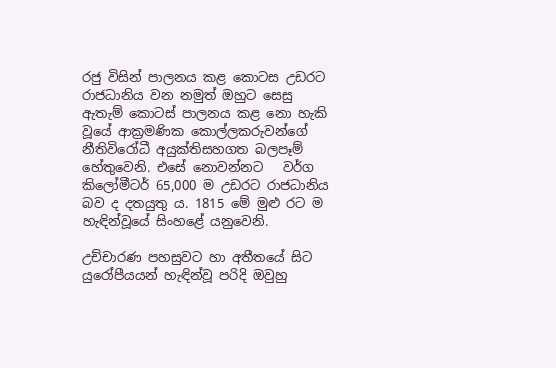රජු විසින් පාලනය කළ කොටස උඩරට රාජධානිය වන නමුත් ඔහුට සෙසු ඇතැම් කොටස් පාලනය කළ නො හැකි වූයේ ආක්‍රමණික කොල්ලකරුවන්ගේ නීතිවිරෝධී අයුක්තිසහගත බලපෑම් හේතුවෙනි. එසේ නොවන්නට   වර්ග කිලෝමීටර් 65,000 ම උඩරට රාජධානිය බව ද දතයුතු ය. 1815 මේ මුළු රට ම හැඳින්වූයේ සිංහළේ යනුවෙනි.

උච්චාරණ පහසුවට හා අතීතයේ සිට යුරෝපීයයන් හැඳින්වූ පරිදි ඔවුහු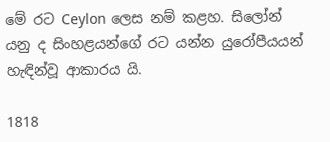මේ රට Ceylon ලෙස නම් කළහ. සිලෝන් යනු ද සිංහළයන්ගේ රට යන්න යුරෝපීයයන් හැඳින්වූ ආකාරය යි.

1818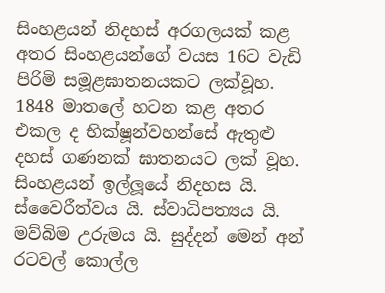සිංහළයන් නිදහස් අරගලයක් කළ අතර සිංහළයන්ගේ වයස 16ට වැඩි පිරිමි සමූළඝාතනයකට ලක්වූහ. 1848 මාතලේ හටන කළ අතර එකල ද භික්ෂූන්වහන්සේ ඇතුළු දහස් ගණනක් ඝාතනයට ලක් වූහ. සිංහළයන් ඉල්ලූයේ නිදහස යි. ස්වෛරීත්වය යි. ස්වාධිපත්‍යය යි. මව්බිම උරුමය යි. සුද්දන් මෙන් අන් රටවල් කොල්ල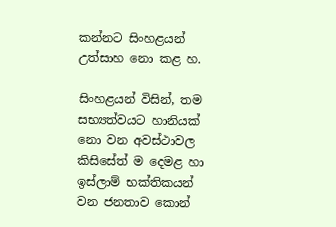කන්නට සිංහළයන් උත්සාහ නො කළ හ.

සිංහළයන් විසින්, තම සභ්‍යත්වයට හානියක් නො වන අවස්ථාවල කිසිසේත් ම දෙමළ හා ඉස්ලාම් භක්තිකයන් වන ජනතාව කොන්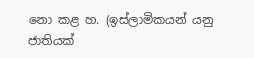නො කළ හ. (ඉස්ලාමිකයන් යනු ජාතියක්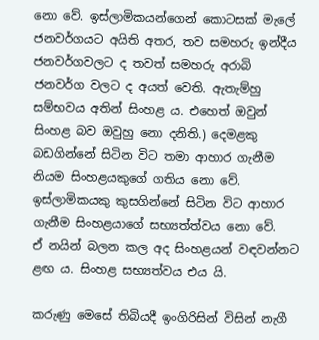නො වේ. ඉස්ලාමිකයන්ගෙන් කොටසක් මැලේ ජනවර්ගයට අයිති අතර, තව සමහරු ඉන්දීය ජනවර්ගවලට ද තවත් සමහරු අරාබි ජනවර්ග වලට ද අයත් වෙති. ඇතැම්හු සම්භවය අතින් සිංහළ ය. එහෙත් ඔවුන් සිංහළ බව ඔවුහු නො දනිති.) දෙමළකු බඩගින්නේ සිටින විට තමා ආහාර ගැනීම නියම සිංහළයකුගේ ගතිය නො වේ. ඉස්ලාමිකයකු කුසගින්නේ සිටින විට ආහාර ගැනීම සිංහළයාගේ සභ්‍යත්ත්වය නො වේ.   ඒ නයින් බලන කල අද සිංහළයන් වඳවන්නට ළඟ ය. සිංහළ සභ්‍යත්වය එය යි.

කරුණු මෙසේ තිබියදී ඉංගිරිසින් විසින් නැගී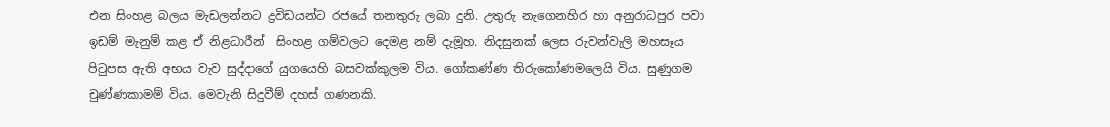එන සිංහළ බලය මැඩලන්නට ද්‍රවිඩයන්ට රජයේ තනතුරු ලබා දුනි. උතුරු නැගෙනහිර හා අනුරාධපුර පවා ඉඩම් මැනුම් කළ ඒ නිළධාරීන්  සිංහළ ගම්වලට දෙමළ නම් දැමූහ. නිදසුනක් ලෙස රුවන්වැලි මහසෑය පිටුපස ඇති අභය වැව සුද්දාගේ යුගයෙහි බසවක්කුලම විය. ගෝකණ්ණ තිරුකෝණමලෙයි විය. සුණුගම චුණ්ණකාමම් විය. මෙවැනි සිදුවීම් දහස් ගණනකි.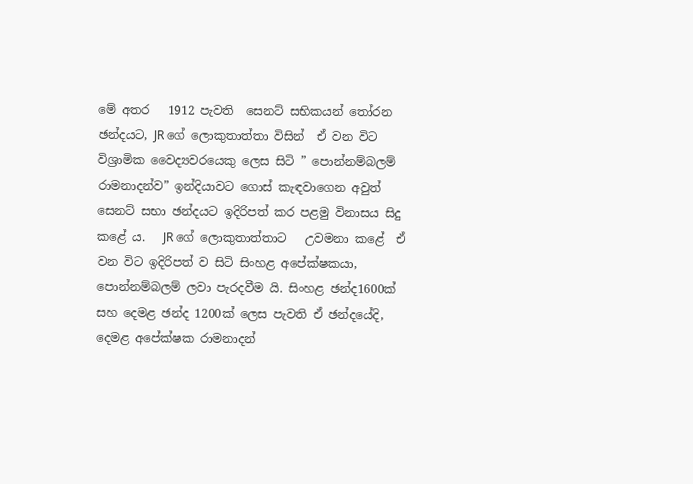මේ අතර   1912 පැවති  සෙනට් සභිකයන් තෝරන ඡන්දයට, JR ගේ ලොකුතාත්තා විසින්  ඒ වන විට විශ්‍රාමික වෛද්‍යවරයෙකු ලෙස සිටි ” පොන්නම්බලම් රාමනාදන්ව” ඉන්දියාවට ගොස් කැඳවාගෙන අවුත්  සෙනට් සභා ඡන්දයට ඉදිරිපත් කර පළමු විනාසය සිදු කළේ ය.   JR ගේ ලොකුතාත්තාට   උවමනා කළේ  ඒ වන විට ඉදිරිපත් ව සිටි සිංහළ අපේක්ෂකයා,  පොන්නම්බලම් ලවා පැරදවීම යි. සිංහළ ඡන්ද1600ක් සහ දෙමළ ඡන්ද 1200ක් ලෙස පැවති ඒ ඡන්දයේදි,  දෙමළ අපේක්ෂක රාමනාදන්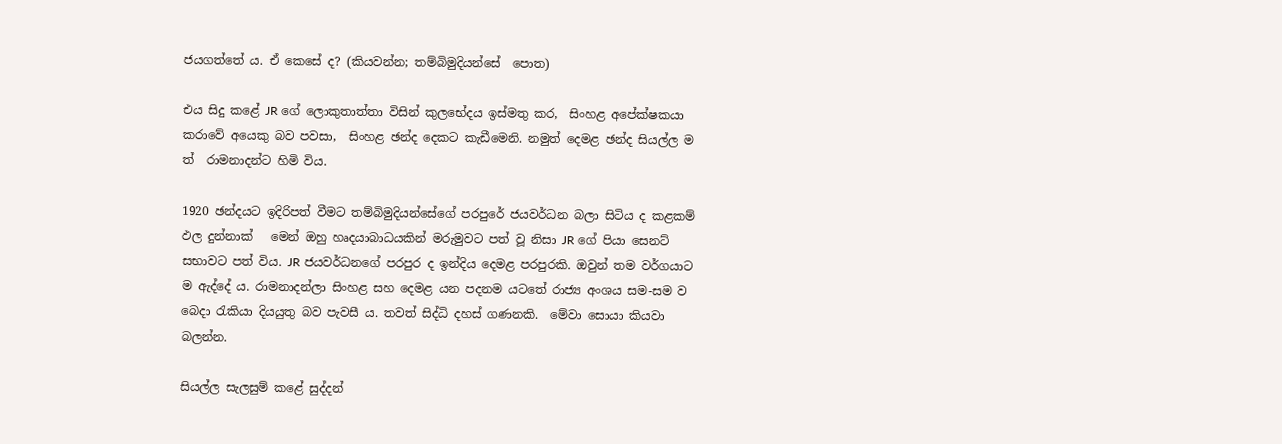ජයගත්තේ ය. ඒ කෙසේ ද? (කියවන්න; තම්බිමුදියන්සේ  පොත)

එය සිදු කළේ JR ගේ ලොකුතාත්තා විසින් කුලභේදය ඉස්මතු කර,  සිංහළ අපේක්ෂකයා කරාවේ අයෙකු බව පවසා,  සිංහළ ඡන්ද දෙකට කැඩීමෙනි. නමුත් දෙමළ ඡන්ද සියල්ල ම  ත්  රාමනාදන්ට හිමි විය.

1920 ඡන්දයට ඉදිරිපත් වීමට තම්බිමුදියන්සේගේ පරපුරේ ජයවර්ධන බලා සිටිය ද කළකම් ඵල දුන්නාක්   මෙන් ඔහු හෘදයාබාධයකින් මරුමුවට පත් වූ නිසා JR ගේ පියා සෙනට් සභාවට පත් විය. JR ජයවර්ධනගේ පරපුර ද ඉන්දිය දෙමළ පරපුරකි. ඔවුන් තම වර්ගයාට ම ඇද්දේ ය. රාමනාදන්ලා සිංහළ සහ දෙමළ යන පදනම යටතේ රාජ්‍ය අංශය සම-සම ව බෙදා රැකියා දියයුතු බව පැවසී ය. තවත් සිද්ධි දහස් ගණනකි.  මේවා සොයා කියවා බලන්න.

සියල්ල සැලසුම් කළේ සුද්දන්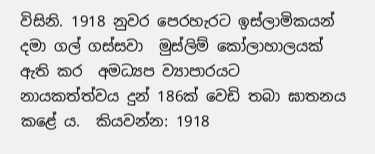විසිනි. 1918 නුවර පෙරහැරට ඉස්ලාමිකයන් දමා ගල් ගස්සවා  මුස්ලිම් කෝලාහාලයක් ඇති කර  අමධ්‍යප ව්‍යාපාරයට නායකත්ත්වය දුන් 186ක් වෙඩි තබා ඝාතනය කළේ ය.  කියවන්න: 1918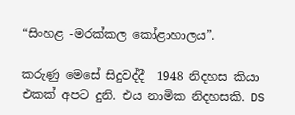“සිංහළ -මරක්කල කෝළාහාලය”.

කරුණු මෙසේ සිදුවද්දී  1948 නිදහස කියා එකක් අපට දුනි. එය නාමික නිදහසකි. DS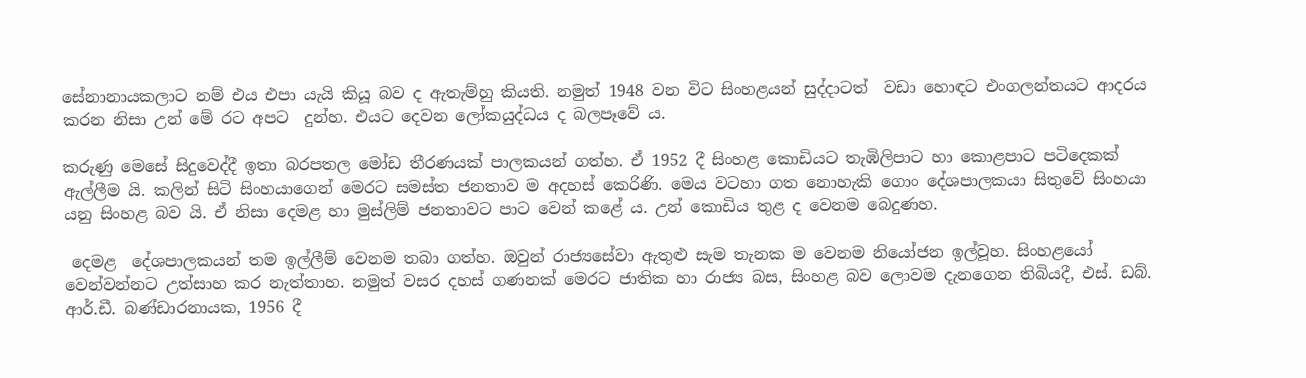සේනානායකලාට නම් එය එපා යැයි කියූ බව ද ඇතැම්හු කියති. නමුත් 1948 වන විට සිංහළයන් සුද්දාටත්  වඩා හොඳට එංගලන්තයට ආදරය කරන නිසා උන් මේ රට අපට  දුන්හ. එයට දෙවන ලෝකයුද්ධය ද බලපෑවේ ය.

කරුණු මෙසේ සිදුවෙද්දී ඉතා බරපතල මෝඩ තීරණයක් පාලකයන් ගත්හ. ඒ 1952 දී සිංහළ කොඩියට තැඹිලිපාට හා කොළපාට පටිදෙකක් ඇල්ලීම යි. කලින් සිටි සිංහයාගෙන් මෙරට සමස්ත ජනතාව ම අදහස් කෙරිණි. මෙය වටහා ගත නොහැකි ගොං දේශපාලකයා සිතුවේ සිංහයා යනු සිංහළ බව යි. ඒ නිසා දෙමළ හා මුස්ලිම් ජනතාවට පාට වෙන් කළේ ය. උන් කොඩිය තුළ ද වෙනම බෙදුණහ.

 දෙමළ  දේශපාලකයන් තම ඉල්ලීම් වෙනම තබා ගත්හ. ඔවුන් රාජ්‍යසේවා ඇතුළු සැම තැනක ම වෙනම නියෝජන ඉල්වූහ. සිංහළයෝ වෙන්වන්නට උත්සාහ කර නැත්තාහ. නමුත් වසර දහස් ගණනක් මෙරට ජාතික හා රාජ්‍ය බස, සිංහළ බව ලොවම දැනගෙන තිබියදී, එස්. ඩබ්. ආර්.ඩී. බණ්ඩාරනායක, 1956 දී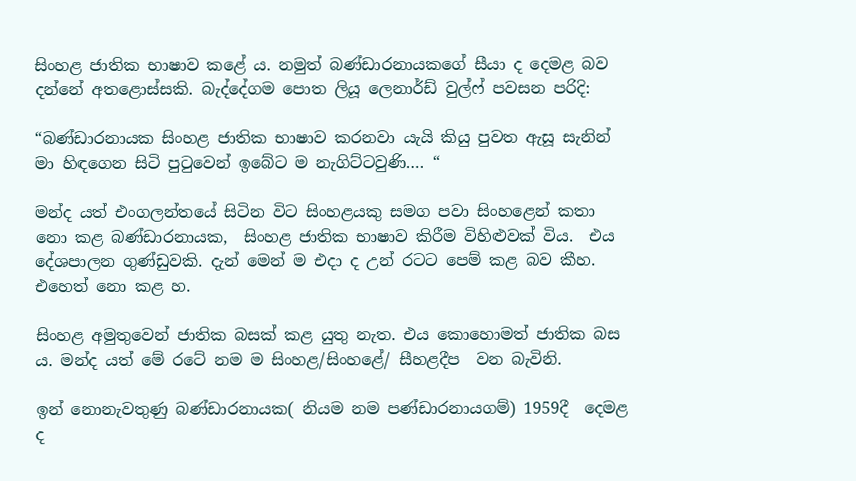සිංහළ ජාතික භාෂාව කළේ ය. නමුත් බණ්ඩාරනායකගේ සීයා ද දෙමළ බව දන්නේ අතළොස්සකි. බැද්දේගම පොත ලියූ ලෙනාර්ඩ් වුල්ෆ් පවසන පරිදි:

“බණ්ඩාරනායක සිංහළ ජාතික භාෂාව කරනවා යැයි කියු පුවත ඇසූ සැනින් මා හිඳගෙන සිටි පුටුවෙන් ඉබේට ම නැගිට්ටවුණි…. “

මන්ද යත් එංගලන්තයේ සිටින විට සිංහළයකු සමග පවා සිංහළෙන් කතා නො කළ බණ්ඩාරනායක,  සිංහළ ජාතික භාෂාව කිරීම විහිළුවක් විය.  එය දේශපාලන ගුණ්ඩුවකි. දැන් මෙන් ම එදා ද උන් රටට පෙම් කළ බව කීහ. එහෙත් නො කළ හ.

සිංහළ අමුතුවෙන් ජාතික බසක් කළ යුතු නැත. එය කොහොමත් ජාතික බස ය. මන්ද යත් මේ රටේ නම ම සිංහළ/සිංහළේ/ සීහළදීප  වන බැවිනි.

ඉන් නොනැවතුණු බණ්ඩාරනායක( නියම නම පණ්ඩාරනායගම්) 1959දී  දෙමළ ද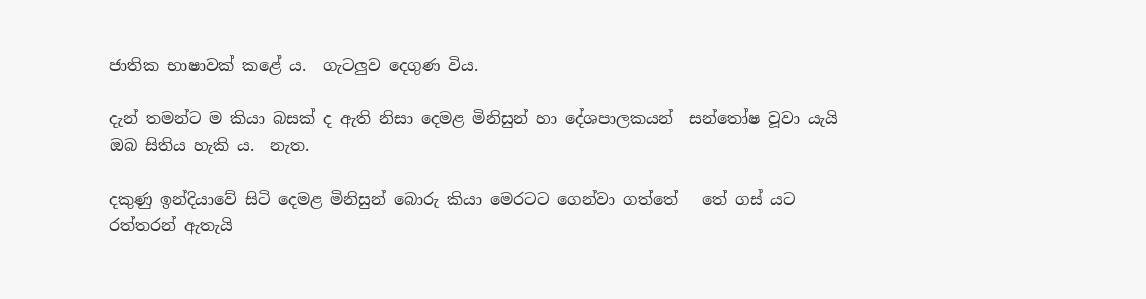ජාතික භාෂාවක් කළේ ය.  ගැටලුව දෙගුණ විය.

දැන් තමන්ට ම කියා බසක් ද ඇති නිසා දෙමළ මිනිසුන් හා දේශපාලකයන්  සන්තෝෂ වූවා යැයි ඔබ සිතිය හැකි ය.  නැත.

දකුණු ඉන්දියාවේ සිටි දෙමළ මිනිසුන් බොරු කියා මෙරටට ගෙන්වා ගත්තේ   තේ ගස් යට රත්තරන් ඇතැයි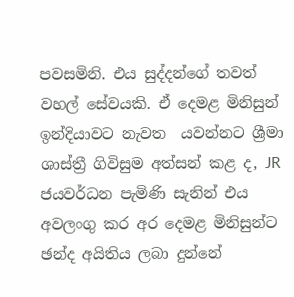පවසමිනි. එය සුද්දන්ගේ තවත් වහල් සේවයකි. ඒ දෙමළ මිනිසුන් ඉන්දියාවට නැවත  යවන්නට ශ්‍රීමා ශාස්ත්‍රී ගිවිසුම අත්සන් කළ ද, JR  ජයවර්ධන පැමිණි සැනින් එය අවලංගු කර අර දෙමළ මිනිසුන්ට ඡන්ද අයිතිය ලබා දුන්නේ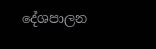දේශපාලන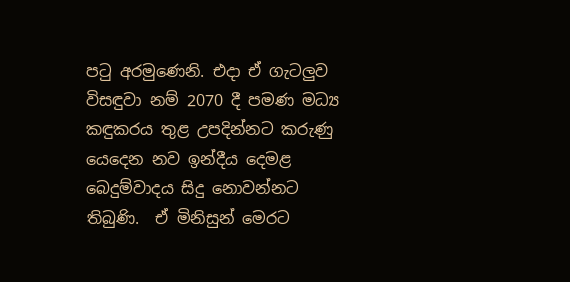පටු අරමුණෙනි. එදා ඒ ගැටලුව විසඳුවා නම් 2070 දී පමණ මධ්‍ය කඳුකරය තුළ උපදින්නට කරුණු යෙදෙන නව ඉන්දීය දෙමළ බෙදුම්වාදය සිදු නොවන්නට තිබුණි.  ඒ මිනිසුන් මෙරට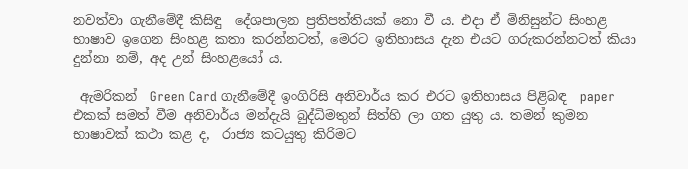නවත්වා ගැනීමේදී කිසිඳු  දේශපාලන ප්‍රතිපත්තියක් නො වී ය. එදා ඒ මිනිසුන්ට සිංහළ භාෂාව ඉගෙන සිංහළ කතා කරන්නටත්, මෙරට ඉතිහාසය දැන එයට ගරුකරන්නටත් කියා දුන්නා නම්, අද උන් සිංහළයෝ ය.

 ඇමරිකන්  Green Card ගැනීමේදී ඉංගිරිසි අනිවාර්ය කර එරට ඉතිහාසය පිළිබඳ  paper එකක් සමත් වීම අනිවාර්ය මන්දැයි බුද්ධිමතුන් සිත්හි ලා ගත යුතු ය. තමන් කුමන භාෂාවක් කථා කළ ද,  රාජ්‍ය කටයුතු කිරිමට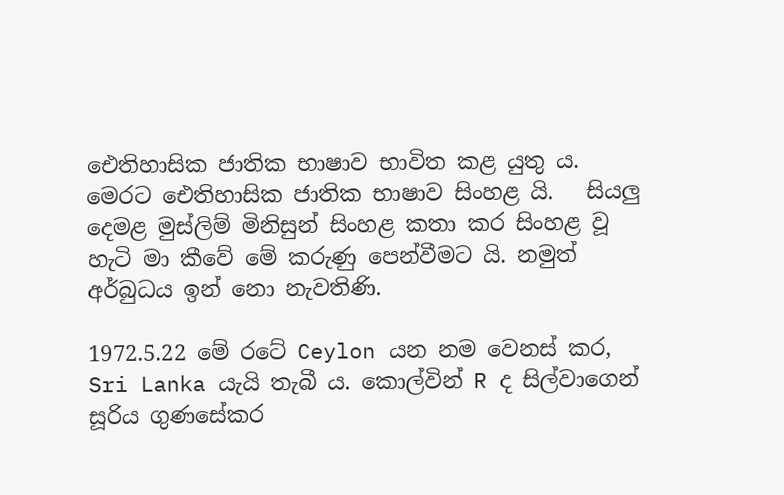ඓතිහාසික ජාතික භාෂාව භාවිත කළ යුතු ය. මෙරට ඓතිහාසික ජාතික භාෂාව සිංහළ යි.   සියලු දෙමළ මුස්ලිම් මිනිසුන් සිංහළ කතා කර සිංහළ වූ හැටි මා කීවේ මේ කරුණු පෙන්වීමට යි. නමුත් අර්බුධය ඉන් නො නැවතිණි.

1972.5.22 මේ රටේ Ceylon යන නම වෙනස් කර,  Sri Lanka යැයි තැබී ය. කොල්වින් R ද සිල්වාගෙන් සූරිය ගුණසේකර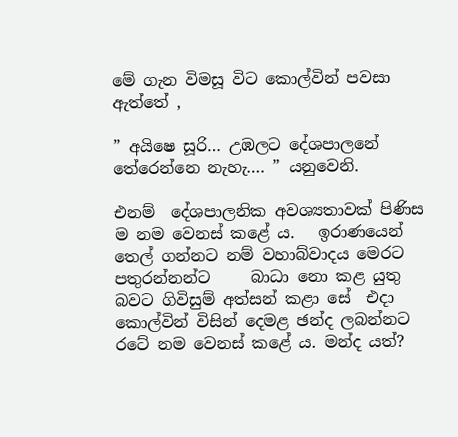මේ ගැන විමසූ විට කොල්වින් පවසා ඇත්තේ ,

” අයිෂෙ සූරි… උඹලට දේශපාලනේ තේරෙන්නෙ නැහැ…. ” යනුවෙනි.

එනම්  දේශපාලනික අවශ්‍යතාවක් පිණිස ම නම වෙනස් කළේ ය.   ඉරාණයෙන් තෙල් ගන්නට නම් වහාබ්වාදය මෙරට පතුරන්නන්ට     බාධා නො කළ යුතු බවට ගිවිසුම් අත්සන් කළා සේ  එදා  කොල්වින් විසින් දෙමළ ඡන්ද ලබන්නට  රටේ නම වෙනස් කළේ ය. මන්ද යත්?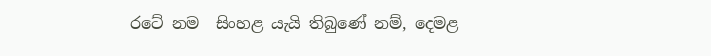රටේ නම  සිංහළ යැයි තිබුණේ නම්, දෙමළ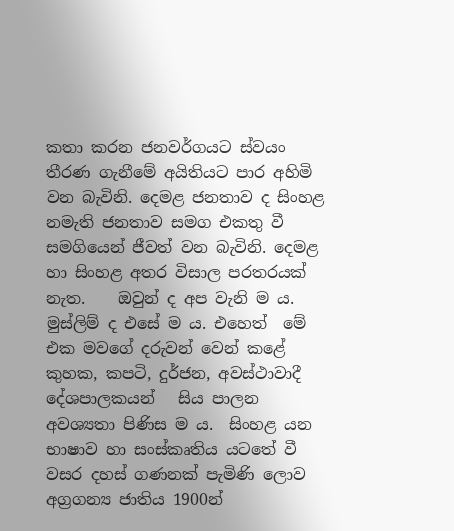කතා කරන ජනවර්ගයට ස්වයං තීරණ ගැනීමේ අයිතියට පාර අහිමි වන බැවිනි. දෙමළ ජනතාව ද සිංහළ නමැති ජනතාව සමග එකතු වී සමගියෙන් ජීවත් වන බැවිනි. දෙමළ හා සිංහළ අතර විසාල පරතරයක් නැත.    ඔවුන් ද අප වැනි ම ය. මුස්ලිම් ද එසේ ම ය. එහෙත්  මේ එක මවගේ දරුවන් වෙන් කළේ කුහක, කපටි, දුර්ජන, අවස්ථාවාදී දේශපාලකයන්   සිය පාලන අවශ්‍යතා පිණිස ම ය.  සිංහළ යන භාෂාව හා සංස්කෘතිය යටතේ වී වසර දහස් ගණනක් පැමිණි ලොව අග්‍රගන්‍ය ජාතිය 1900න්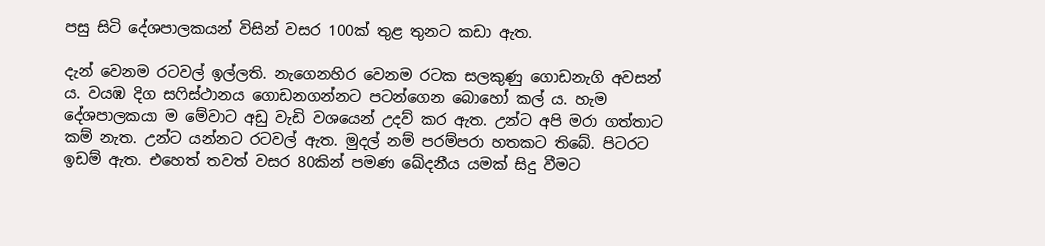පසු සිටි දේශපාලකයන් විසින් වසර 100ක් තුළ තුනට කඩා ඇත.

දැන් වෙනම රටවල් ඉල්ලති. නැගෙනහිර වෙනම රටක සලකුණු ගොඩනැගි අවසන් ය. වයඹ දිග සෆිස්ථානය ගොඩනගන්නට පටන්ගෙන බොහෝ කල් ය. හැම දේශපාලකයා ම මේවාට අඩු වැඩි වශයෙන් උදව් කර ඇත. උන්ට අපි මරා ගත්තාට කම් නැත. උන්ට යන්නට රටවල් ඇත. මුදල් නම් පරම්පරා හතකට තිබේ. පිටරට ඉඩම් ඇත. එහෙත් තවත් වසර 80කින් පමණ ඛේදනීය යමක් සිදු වීමට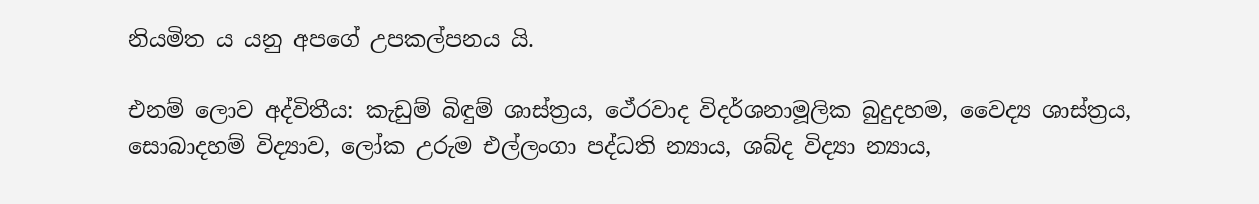නියමිත ය යනු අපගේ උපකල්පනය යි.

එනම් ලොව අද්විතීය: කැඩුම් බිඳුම් ශාස්ත්‍රය, ථේරවාද විදර්ශනාමූලික බුදුදහම, වෛද්‍ය ශාස්ත්‍රය, සොබාදහම් විද්‍යාව, ලෝක උරුම එල්ලංගා පද්ධති න්‍යාය, ශබ්ද විද්‍යා න්‍යාය,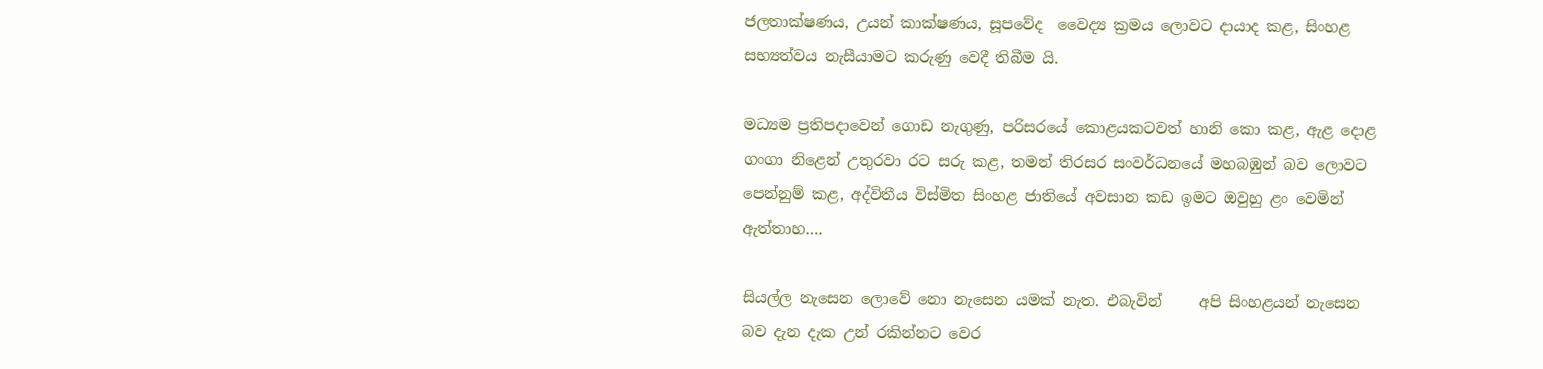ජලතාක්ෂණය, උයන් කාක්ෂණය, සූපවේද  වෛද්‍ය ක්‍රමය ලොවට දායාද කළ, සිංහළ සභ්‍යත්වය නැසීයාමට කරුණු වෙදී තිබීම යි.

මධ්‍යම ප්‍රතිපදාවෙන් ගොඩ නැගුණු, පරිසරයේ කොළයකටවත් හානි කො කළ, ඇළ දොළ ගංගා නිළෙන් උතුරවා රට සරු කළ, තමන් තිරසර සංවර්ධනයේ මහබඹුන් බව ලොවට  පෙන්නුම් කළ, අද්විතීය විස්මිත සිංහළ ජාතියේ අවසාන කඩ ඉමට ඔවුහු ළං වෙමින් ඇත්තාහ….

සියල්ල නැසෙන ලොවේ නො නැසෙන යමක් නැත. එබැවින්     අපි සිංහළයන් නැසෙන බව දැන දැක උන් රකින්නට වෙර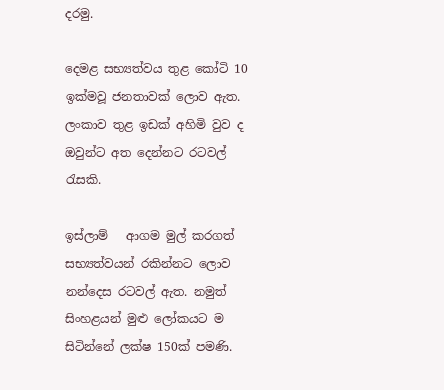දරමු.

දෙමළ සභ්‍යත්වය තුළ කෝටි 10 ඉක්මවූ ජනතාවක් ලොව ඇත. ලංකාව තුළ ඉඩක් අහිමි වුව ද ඔවුන්ට අත දෙන්නට රටවල් රැසකි.

ඉස්ලාම්   ආගම මුල් කරගත් සභ්‍යත්වයන් රකින්නට ලොව නන්දෙස රටවල් ඇත. නමුත් සිංහළයන් මුළු ලෝකයට ම සිටින්නේ ලක්ෂ 150ක් පමණි.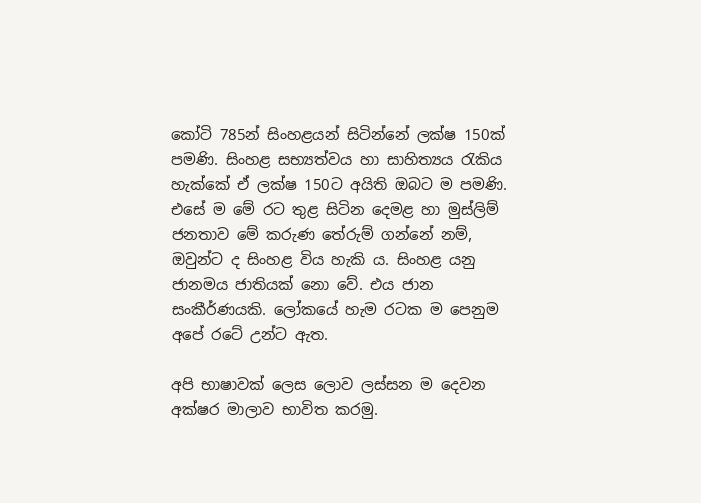කෝටි 785න් සිංහළයන් සිටින්නේ ලක්ෂ 150ක් පමණි. සිංහළ සභ්‍යත්වය හා සාහිත්‍යය රැකිය හැක්කේ ඒ ලක්ෂ 150ට අයිති ඔබට ම පමණි. එසේ ම මේ රට තුළ සිටින දෙමළ හා මුස්ලිම් ජනතාව මේ කරුණ තේරුම් ගන්නේ නම්, ඔවුන්ට ද සිංහළ විය හැකි ය. සිංහළ යනු ජානමය ජාතියක් නො වේ. එය ජාන සංකීර්ණයකි. ලෝකයේ හැම රටක ම පෙනුම අපේ රටේ උන්ට ඇත.

අපි භාෂාවක් ලෙස ලොව ලස්සන ම දෙවන අක්ෂර මාලාව භාවිත කරමු.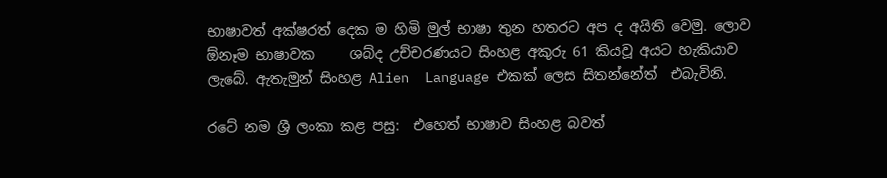භාෂාවත් අක්ෂරත් දෙක ම හිමි මුල් භාෂා තුන හතරට අප ද අයිති වෙමු. ලොව ඕනෑම භාෂාවක     ශබ්ද උච්චරණයට සිංහළ අකුරු 61 කියවූ අයට හැකියාව ලැබේ. ඇතැමුන් සිංහළ Alien  Language එකක් ලෙස සිතන්නේත්  එබැවිනි.

රටේ නම ශ්‍රී ලංකා කළ පසු:  එහෙත් භාෂාව සිංහළ බවත්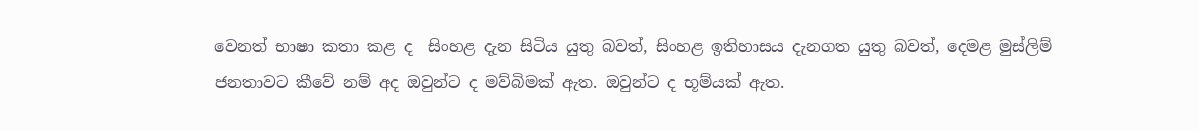වෙනත් භාෂා කතා කළ ද  සිංහළ දැන සිටිය යුතු බවත්, සිංහළ ඉතිහාසය දැනගත යුතු බවත්, දෙමළ මුස්ලිම් ජනතාවට කීවේ නම් අද ඔවුන්ට ද මව්බිමක් ඇත. ඔවුන්ට ද භූම්යක් ඇත.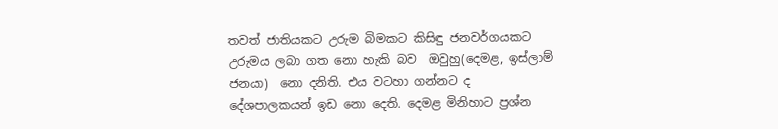තවත් ජාතියකට උරුම බිමකට කිසිඳු ජනවර්ගයකට උරුමය ලබා ගත නො හැකි බව  ඔවුහු(දෙමළ, ඉස්ලාම් ජනයා)  නො දනිති. එය වටහා ගන්නට ද දේශපාලකයන් ඉඩ නො දෙති. දෙමළ මිනිහාට ප්‍රශ්න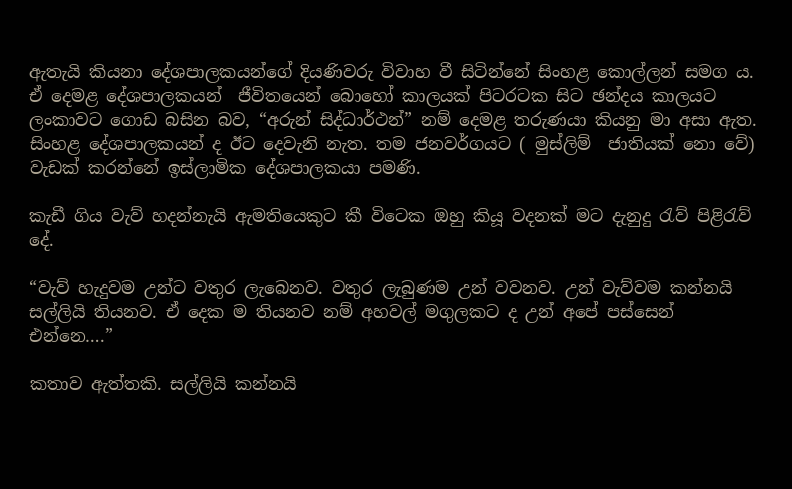ඇතැයි කියනා දේශපාලකයන්ගේ දියණිවරු විවාහ වී සිටින්නේ සිංහළ කොල්ලන් සමග ය. ඒ දෙමළ දේශපාලකයන්  ජීවිතයෙන් බොහෝ කාලයක් පිටරටක සිට ඡන්දය කාලයට ලංකාවට ගොඩ බසින බව, “අරුන් සිද්ධාර්ථන්” නම් දෙමළ තරුණයා කියනු මා අසා ඇත. සිංහළ දේශපාලකයන් ද ඊට දෙවැනි නැත. තම ජනවර්ගයට ( මුස්ලිම්  ජාතියක් නො වේ) වැඩක් කරන්නේ ඉස්ලාමික දේශපාලකයා පමණි.

කැඩී ගිය වැව් හදන්නැයි ඇමතියෙකුට කී විටෙක ඔහු කියූ වදනක් මට දැනුදු රැව් පිළිරැව් දේ.

“වැව් හැදුවම උන්ට වතුර ලැබෙනව. වතුර ලැබුණම උන් වවනව. උන් වැව්වම කන්නයි සල්ලියි තියනව. ඒ දෙක ම තියනව නම් අහවල් මගුලකට ද උන් අපේ පස්සෙන් එන්නෙ….”

කතාව ඇත්තකි. සල්ලියි කන්නයි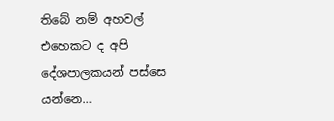තිබේ නම් අහවල් එහෙකට ද අපි දේශපාලකයන් පස්සෙ යන්නෙ…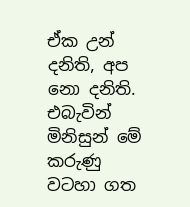ඒක උන් දනිති, අප නො දනිති. එබැවින් මිනිසුන් මේ කරුණු වටහා ගත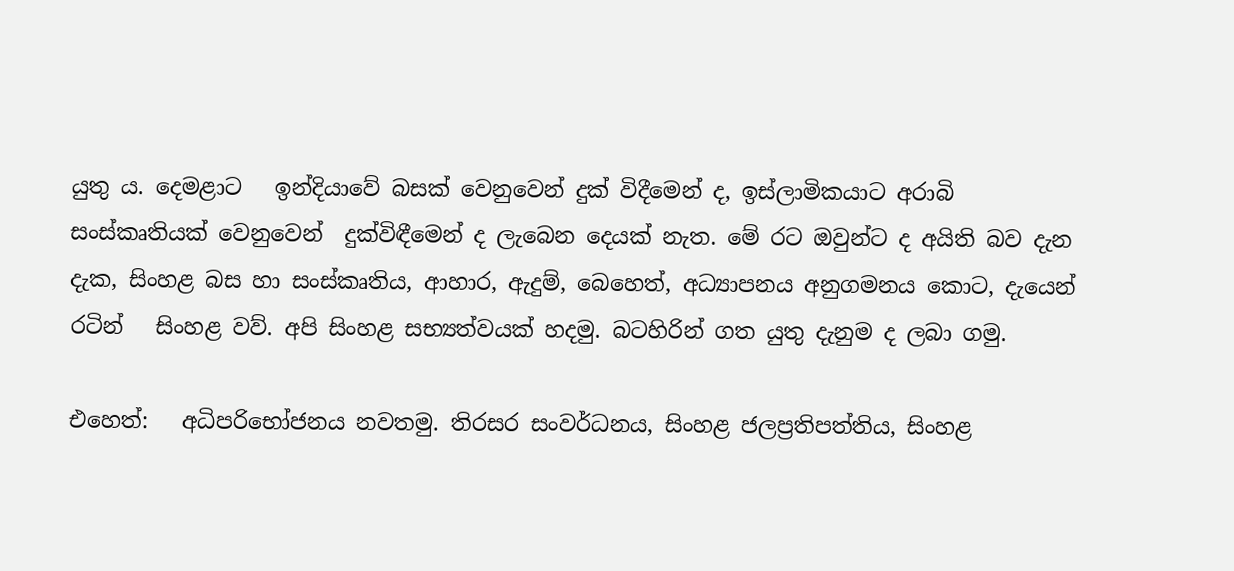යුතු ය. දෙමළාට   ඉන්දියාවේ බසක් වෙනුවෙන් දුක් විදීමෙන් ද, ඉස්ලාමිකයාට අරාබි සංස්කෘතියක් වෙනුවෙන්  දුක්විඳීමෙන් ද ලැබෙන දෙයක් නැත. මේ රට ඔවුන්ට ද අයිති බව දැන දැක, සිංහළ බස හා සංස්කෘතිය, ආහාර, ඇදුම්, බෙහෙත්, අධ්‍යාපනය අනුගමනය කොට, දැයෙන් රටින්   සිංහළ වව්. අපි සිංහළ සභ්‍යත්වයක් හදමු. බටහිරින් ගත යුතු දැනුම ද ලබා ගමු.

එහෙත්:   අධිපරිභෝජනය නවතමු. තිරසර සංවර්ධනය, සිංහළ ජලප්‍රතිපත්තිය, සිංහළ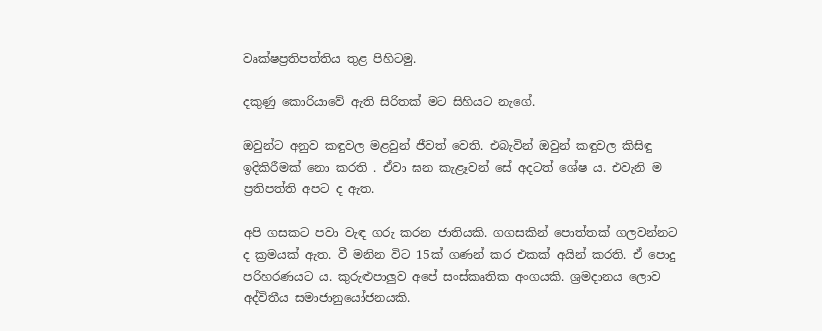වෘක්ෂප්‍රතිපත්තිය තුළ පිහිටමු.

දකුණු කොරියාවේ ඇති සිරිතක් මට සිහියට නැගේ.

ඔවුන්ට අනුව කඳුවල මළවුන් ජීවත් වෙති. එබැවින් ඔවුන් කඳුවල කිසිඳු ඉදිකිරීමක් නො කරති . ඒවා ඝන කැළෑවන් සේ අදටත් ශේෂ ය. එවැනි ම ප්‍රතිපත්ති අපට ද ඇත.

අපි ගසකට පවා වැඳ ගරු කරන ජාතියකි. ගගසකින් පොත්තක් ගලවන්නට ද ක්‍රමයක් ඇත. වී මනින විට 15ක් ගණන් කර එකක් අයින් කරති. ඒ පොදු පරිහරණයට ය. කුරුළුපාලුව අපේ සංස්කෘතික අංගයකි. ශ්‍රමදානය ලොව අද්විතීය සමාජානුයෝජනයකි.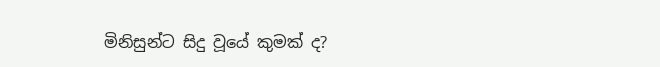මිනිසුන්ට සිදු වූයේ කුමක් ද?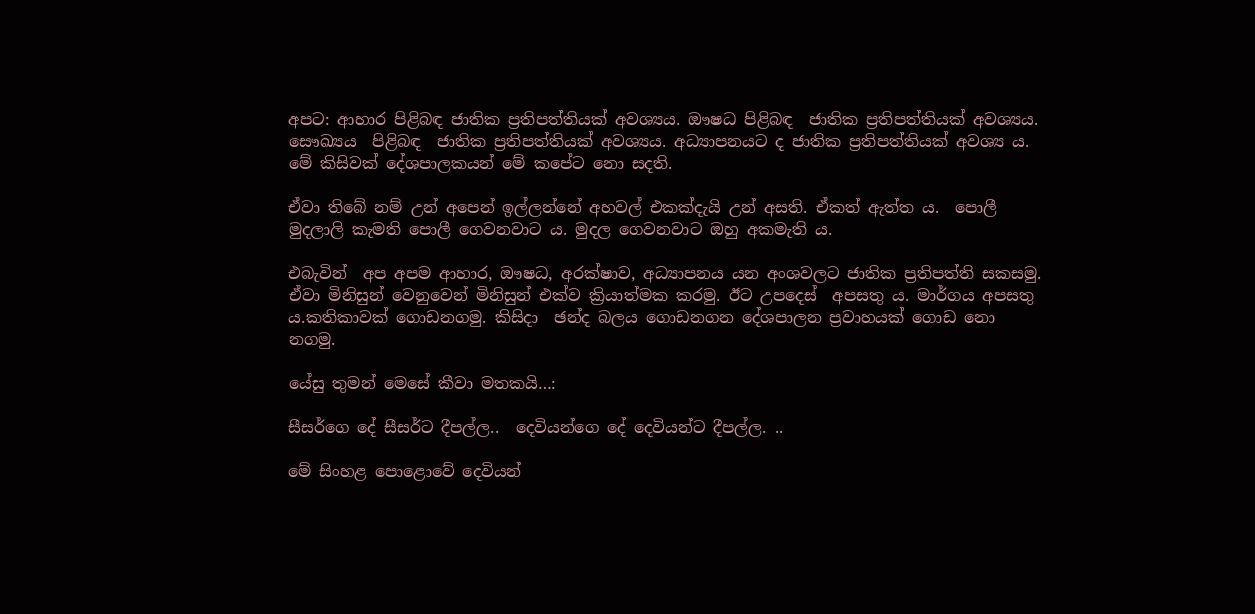අපට: ආහාර පිළිබඳ ජාතික ප්‍රතිපත්තියක් අවශ්‍යය. ඖෂධ පිළිබඳ  ජාතික ප්‍රතිපත්තියක් අවශ්‍යය. සෞඛ්‍යය  පිළිබඳ  ජාතික ප්‍රතිපත්තියක් අවශ්‍යය. අධ්‍යාපනයට ද ජාතික ප්‍රතිපත්තියක් අවශ්‍ය ය. මේ කිසිවක් දේශපාලකයන් මේ කපේට නො සදති.

ඒවා තිබේ නම් උන් අපෙන් ඉල්ලන්නේ අහවල් එකක්දැයි උන් අසති. ඒකත් ඇත්ත ය.  පොලී මුදලාලි කැමති පොලී ගෙවනවාට ය. මුදල ගෙවනවාට ඔහු අකමැති ය.

එබැවින්  අප අපම ආහාර, ඖෂධ, අරක්ෂාව, අධ්‍යාපනය යන අංශවලට ජාතික ප්‍රතිපත්ති සකසමු. ඒවා මිනිසුන් වෙනුවෙන් මිනිසුන් එක්ව ක්‍රියාත්මක කරමු. ඊට උපදෙස්  අපසතු ය. මාර්ගය අපසතු ය.කතිකාවක් ගොඩනගමු. කිසිදා  ඡන්ද බලය ගොඩනගන දේශපාලන ප්‍රවාහයක් ගොඩ නො නගමු.

යේසු තුමන් මෙසේ කීවා මතකයි…:

සීසර්ගෙ දේ සීසර්ට දීපල්ල..  දෙවියන්ගෙ දේ දෙවියන්ට දීපල්ල. ..

මේ සිංහළ පොළොවේ දෙවියන්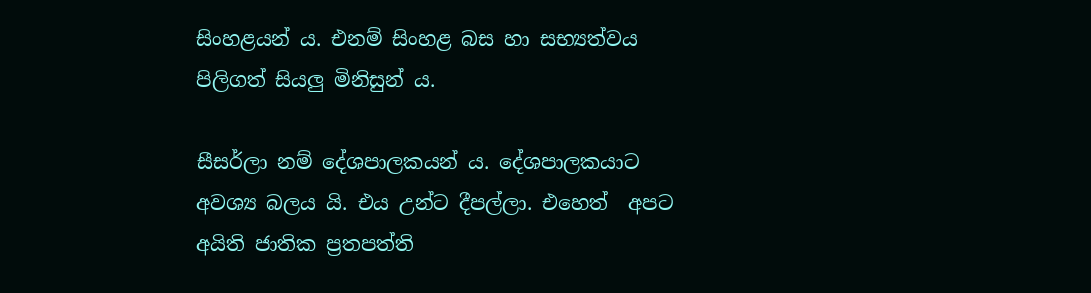සිංහළයන් ය. එනම් සිංහළ බස හා සභ්‍යත්වය පිලිගත් සියලු මිනිසුන් ය.

සීසර්ලා නම් දේශපාලකයන් ය. දේශපාලකයාට අවශ්‍ය බලය යි. එය උන්ට දීපල්ලා. එහෙත්  අපට අයිති ජාතික ප්‍රතපත්ති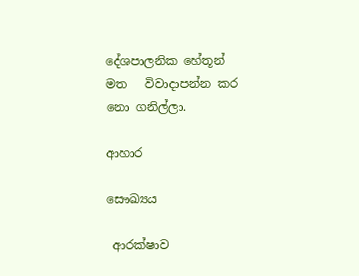දේශපාලනික හේතූන් මත   විවාදාපන්න කර නො ගනිල්ලා.

ආහාර

සෞඛ්‍යය

 ආරක්ෂාව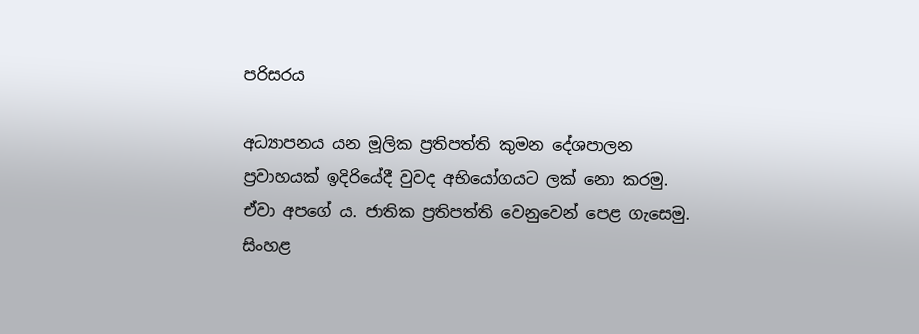පරිසරය

අධ්‍යාපනය යන මූලික ප්‍රතිපත්ති කුමන දේශපාලන ප්‍රවාහයක් ඉදිරියේදී වුවද අභියෝගයට ලක් නො කරමු. ඒවා අපගේ ය. ජාතික ප්‍රතිපත්ති වෙනුවෙන් පෙළ ගැසෙමු. සිංහළ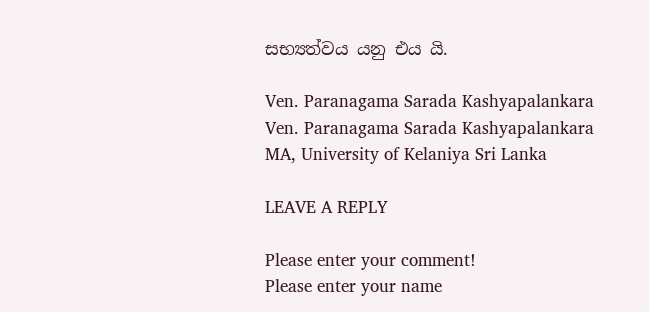සභ්‍යත්වය යනු එය යි.

Ven. Paranagama Sarada Kashyapalankara
Ven. Paranagama Sarada Kashyapalankara
MA, University of Kelaniya Sri Lanka

LEAVE A REPLY

Please enter your comment!
Please enter your name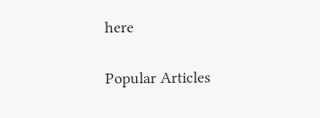here

Popular Articles